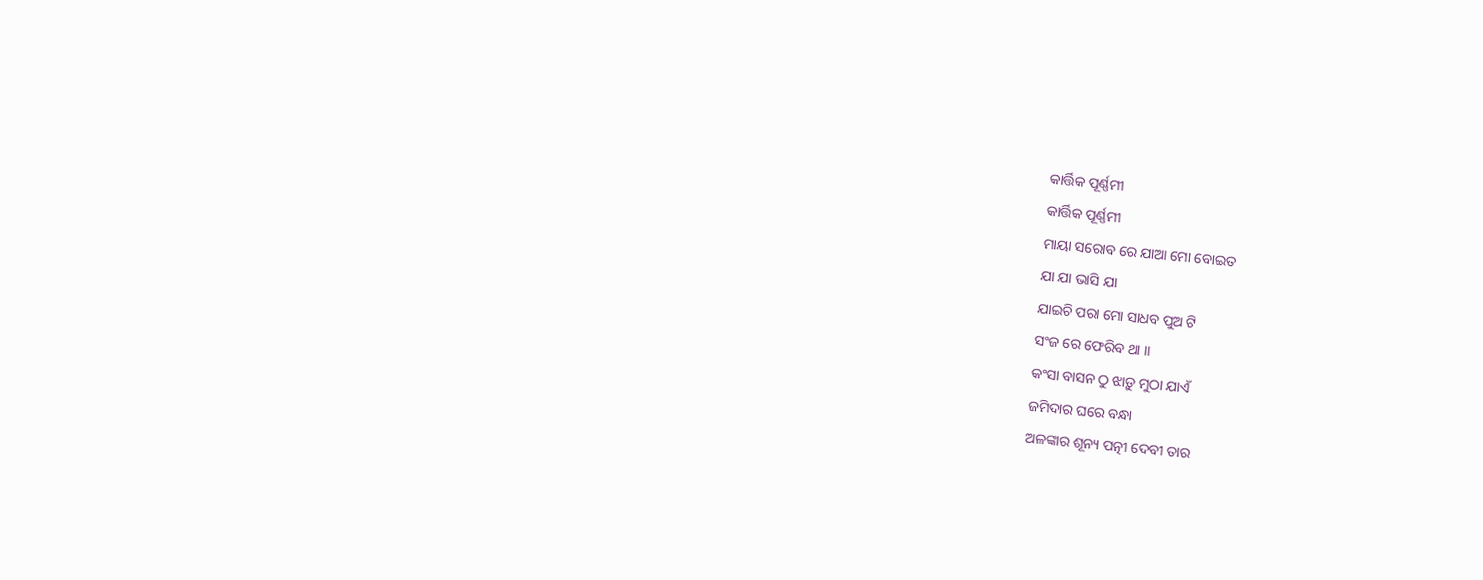କାର୍ତ୍ତିକ ପୂର୍ଣ୍ଣମୀ
କାର୍ତ୍ତିକ ପୂର୍ଣ୍ଣମୀ
ମାୟା ସରୋବ ରେ ଯାଆ ମୋ ବୋଇତ
ଯା ଯା ଭାସି ଯା
ଯାଇଚି ପରା ମୋ ସାଧବ ପୁଅ ଟି
ସଂଜ ରେ ଫେରିବ ଥା ।।
କଂସା ବାସନ ଠୁ ଝାଡ଼ୁ ମୁଠା ଯାଏଁ
ଜମିଦାର ଘରେ ବନ୍ଧା
ଅଳଙ୍କାର ଶୂନ୍ୟ ପତ୍ନୀ ଦେବୀ ତାର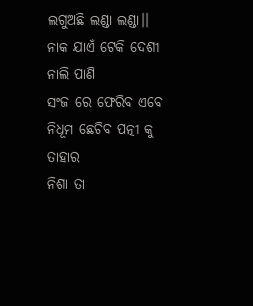ଲଗୁଅଛି ଲଣ୍ଡା ଲଣ୍ଡା।।
ନାକ ଯାଏଁ ଟେକି ଦେଶୀ ନାଲି ପାଣି
ସଂଜ ରେ ଫେରିବ ଏବେ
ନିଧୂମ ଛେଚିବ ପତ୍ନୀ କୁ ତାହାର
ନିଶା ତା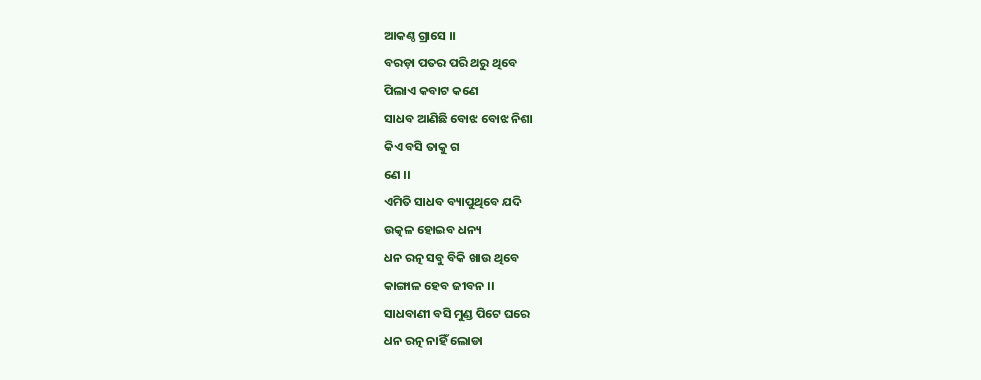ଆକଣ୍ଠ ଗ୍ରାସେ ।।
ବରଡ଼ା ପତର ପରି ଥରୁ ଥିବେ
ପିଲାଏ କବାଟ କଣେ
ସାଧବ ଆଣିଛି ବୋଝ ବୋଝ ନିଶା
କିଏ ବସି ତାକୁ ଗ
ଣେ ।।
ଏମିତି ସାଧବ ବ୍ୟାପୁଥିବେ ଯଦି
ଉତ୍କଳ ହୋଇବ ଧନ୍ୟ
ଧନ ରତ୍ନ ସବୁ ବିକି ଖାଉ ଥିବେ
କାଙ୍ଗାଳ ହେବ ଜୀବନ ।।
ସାଧବାଣୀ ବସି ମୁଣ୍ଡ ପିଟେ ଘରେ
ଧନ ରତ୍ନ ନାହିଁ ଲୋଡା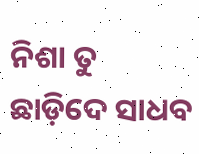ନିଶା ତୁ ଛାଡ଼ିଦେ ସାଧବ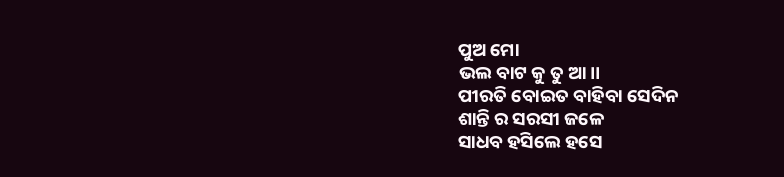ପୁଅ ମୋ
ଭଲ ବାଟ କୁ ତୁ ଆ।।
ପୀରତି ବୋଇତ ବାହିବା ସେଦିନ
ଶାନ୍ତି ର ସରସୀ ଜଳେ
ସାଧବ ହସିଲେ ହସେ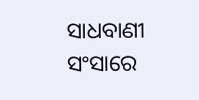ସାଧବାଣୀ
ସଂସାରେ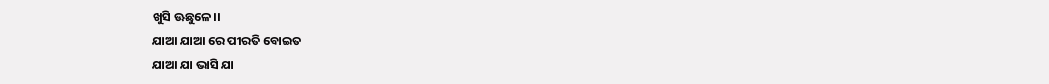ଖୁସି ଊଛୁଳେ।।
ଯାଆ ଯାଆ ରେ ପୀରତି ବୋଇତ
ଯାଆ ଯା ଭାସି ଯା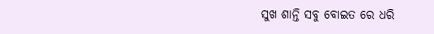ସୁଖ ଶାନ୍ତି ସବୁ ବୋଇତ ରେ ଧରି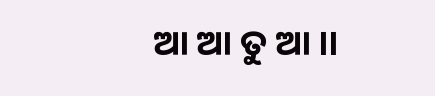ଆ ଆ ତୁ ଆ ।।